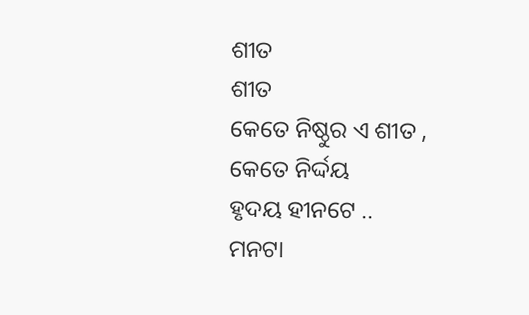ଶୀତ
ଶୀତ
କେତେ ନିଷ୍ଠୁର ଏ ଶୀତ ,
କେତେ ନିର୍ଦ୍ଦୟ
ହୃଦୟ ହୀନଟେ ..
ମନଟା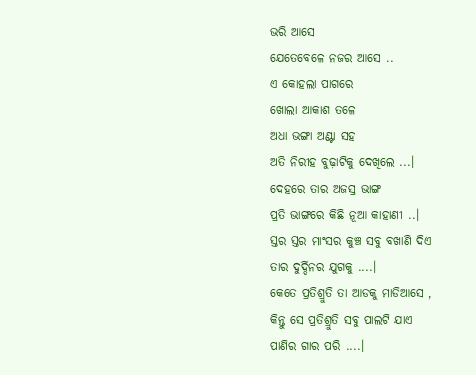ଭରି ଆସେ
ଯେତେବେଳେ ନଜର ଆସେ ..
ଏ କୋହଲା ପାଗରେ
ଖୋଲା ଆକାଶ ତଳେ
ଅଧା ଭଙ୍ଗା ଅଣ୍ଟା ସହ
ଅତି ନିରୀହ ବୁଢ଼ାଟିକୁ ଦେଖିଲେ ...।
ଦେହରେ ତାର ଅଜସ୍ର ଭାଙ୍ଗ
ପ୍ରତି ଭାଙ୍ଗରେ କିଛି ନୂଆ କାହାଣୀ ..।
ସ୍ତର ସ୍ତର ମାଂସର କୁଞ୍ଚ ସବୁ ବଖାଣି ଦିଏ
ତାର ଦୁର୍ଦ୍ଦିନର ଯୁଗକୁ ....।
କେତେ ପ୍ରତିଶ୍ରୁତି ତା ଆଡକୁ ମାଡିଆସେ ,
କିନ୍ତୁ ସେ ପ୍ରତିଶ୍ରୁତି ସବୁ ପାଲଟି ଯାଏ
ପାଣିର ଗାର ପରି ....।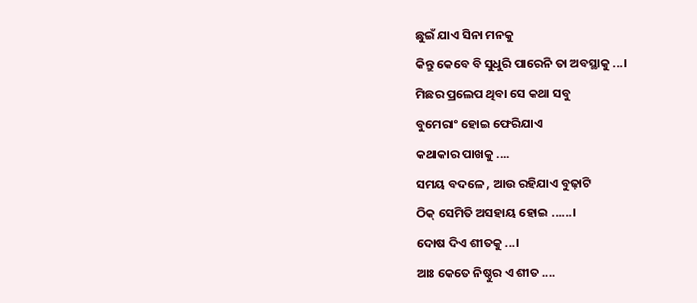ଛୁଇଁ ଯାଏ ସିନା ମନକୁ
କିନ୍ତୁ କେବେ ବି ସୁଧୁରି ପାରେନି ତା ଅବସ୍ଥାକୁ ...।
ମିଛର ପ୍ରଲେପ ଥିବା ସେ କଥା ସବୁ
ବୁମେରାଂ ହୋଇ ଫେରିଯାଏ
କଥାକାର ପାଖକୁ ....
ସମୟ ବଦଳେ , ଆଉ ରହିଯାଏ ବୁଢ଼ାଟି
ଠିକ୍ ସେମିତି ଅସହାୟ ହୋଇ ......।
ଦୋଷ ଦିଏ ଶୀତକୁ ...।
ଆଃ କେତେ ନିଷ୍ଠୁର ଏ ଶୀତ ....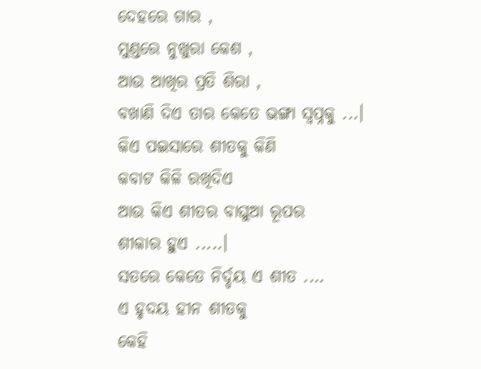ଦେହରେ ଗାର ,
ମୁଣ୍ଡରେ ନୁଖୁରା କେଶ ,
ଆଉ ଆଖିର ପ୍ରତି ଶିରା ,
ବଖାଣି ଦିଏ ତାର କେତେ ଭଙ୍ଗା ସ୍ବପ୍ନକୁ ...।
କିଏ ପଇସାରେ ଶୀତକୁ କିଣି
କବାଟ କିଳି ରଖିଦିଏ
ଆଉ କିଏ ଶୀତର ବାଘୁଆ ରୂପର
ଶୀକାର ହୁଏ .....।
ସତରେ କେତେ ନିର୍ଦ୍ଦୟ ଏ ଶୀତ ....
ଏ ହୃଦୟ ହୀନ ଶୀତକୁ
କେହି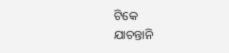ଟିକେ
ଯାଚନ୍ତାନି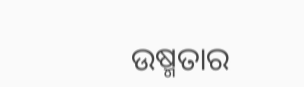ଉଷ୍ମତାର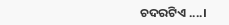ଚଦରଟିଏ ....।